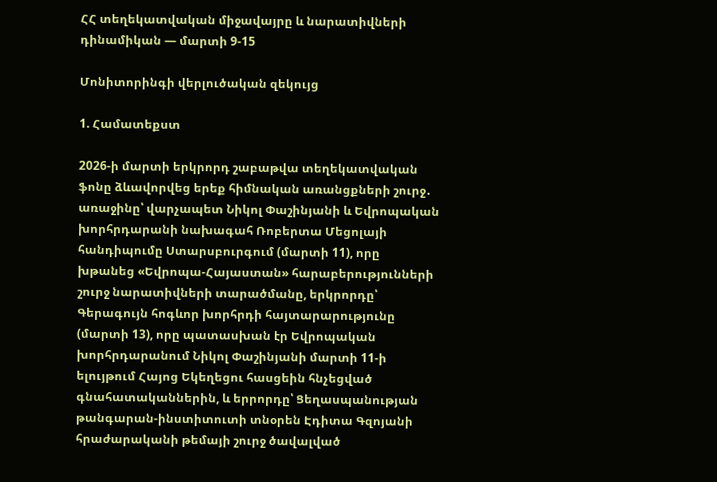ՀՀ տեղեկատվական միջավայրը և նարատիվների դինամիկան — մարտի 9-15

Մոնիտորինգի վերլուծական զեկույց

1. Համատեքստ

2026-ի մարտի երկրորդ շաբաթվա տեղեկատվական ֆոնը ձևավորվեց երեք հիմնական առանցքների շուրջ․ առաջինը՝ վարչապետ Նիկոլ Փաշինյանի և Եվրոպական խորհրդարանի նախագահ Ռոբերտա Մեցոլայի հանդիպումը Ստարսբուրգում (մարտի 11), որը խթանեց «Եվրոպա-Հայաստան» հարաբերությունների շուրջ նարատիվների տարածմանը, երկրորդը՝ Գերագույն հոգևոր խորհրդի հայտարարությունը (մարտի 13), որը պատասխան էր Եվրոպական խորհրդարանում Նիկոլ Փաշինյանի մարտի 11-ի ելույթում Հայոց Եկեղեցու հասցեին հնչեցված գնահատականներին, և երրորդը՝ Ցեղասպանության թանգարան-ինստիտուտի տնօրեն Էդիտա Գզոյանի հրաժարականի թեմայի շուրջ ծավալված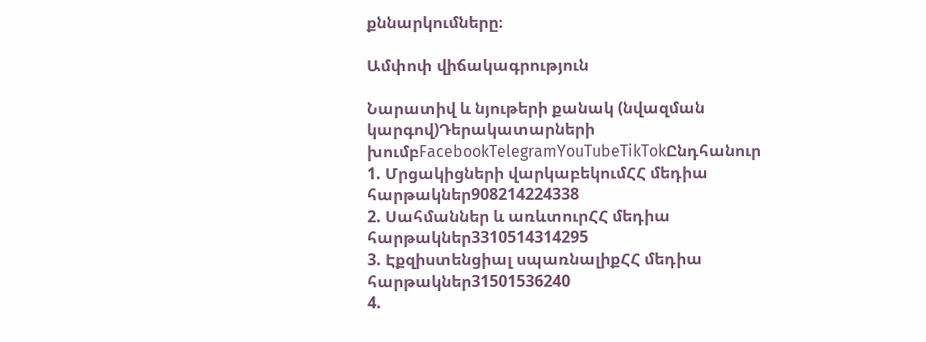քննարկումները։

Ամփոփ վիճակագրություն

Նարատիվ և նյութերի քանակ (նվազման կարգով)Դերակատարների խումբFacebookTelegramYouTubeTikTokԸնդհանուր
1. Մրցակիցների վարկաբեկումՀՀ մեդիա հարթակներ908214224338
2. Սահմաններ և առևտուրՀՀ մեդիա հարթակներ3310514314295
3. Էքզիստենցիալ սպառնալիքՀՀ մեդիա հարթակներ31501536240
4.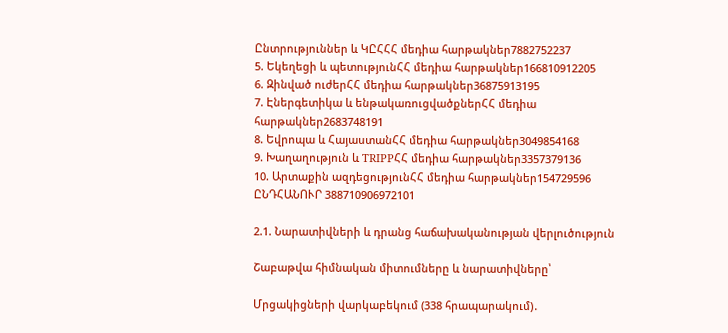Ընտրություններ և ԿԸՀՀՀ մեդիա հարթակներ7882752237
5. Եկեղեցի և պետությունՀՀ մեդիա հարթակներ166810912205
6. Զինված ուժերՀՀ մեդիա հարթակներ36875913195
7. Էներգետիկա և ենթակառուցվածքներՀՀ մեդիա հարթակներ2683748191
8. Եվրոպա և ՀայաստանՀՀ մեդիա հարթակներ3049854168
9. Խաղաղություն և TRIPPՀՀ մեդիա հարթակներ3357379136
10. Արտաքին ազդեցությունՀՀ մեդիա հարթակներ154729596
ԸՆԴՀԱՆՈՒՐ 388710906972101

2.1. Նարատիվների և դրանց հաճախականության վերլուծություն

Շաբաթվա հիմնական միտումները և նարատիվները՝

Մրցակիցների վարկաբեկում (338 հրապարակում)․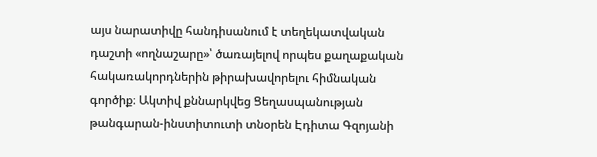այս նարատիվը հանդիսանում է տեղեկատվական դաշտի «ողնաշարը»՝ ծառայելով որպես քաղաքական հակառակորդներին թիրախավորելու հիմնական գործիք։ Ակտիվ քննարկվեց Ցեղասպանության թանգարան-ինստիտուտի տնօրեն Էդիտա Գզոյանի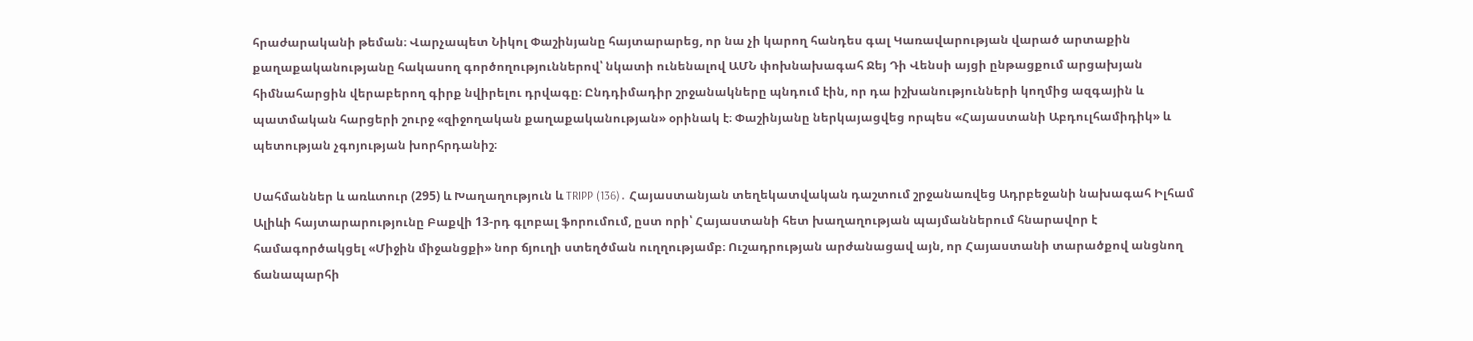հրաժարականի թեման։ Վարչապետ Նիկոլ Փաշինյանը հայտարարեց, որ նա չի կարող հանդես գալ Կառավարության վարած արտաքին քաղաքականությանը հակասող գործողություններով՝ նկատի ունենալով ԱՄՆ փոխնախագահ Ջեյ Դի Վենսի այցի ընթացքում արցախյան հիմնահարցին վերաբերող գիրք նվիրելու դրվագը։ Ընդդիմադիր շրջանակները պնդում էին, որ դա իշխանությունների կողմից ազգային և պատմական հարցերի շուրջ «զիջողական քաղաքականության» օրինակ է։ Փաշինյանը ներկայացվեց որպես «Հայաստանի Աբդուլհամիդիկ» և պետության չգոյության խորհրդանիշ։

Սահմաններ և առևտուր (295) և Խաղաղություն և TRIPP (136)․ Հայաստանյան տեղեկատվական դաշտում շրջանառվեց Ադրբեջանի նախագահ Իլհամ Ալիևի հայտարարությունը Բաքվի 13-րդ գլոբալ ֆորումում, ըստ որի՝ Հայաստանի հետ խաղաղության պայմաններում հնարավոր է համագործակցել «Միջին միջանցքի» նոր ճյուղի ստեղծման ուղղությամբ։ Ուշադրության արժանացավ այն, որ Հայաստանի տարածքով անցնող ճանապարհի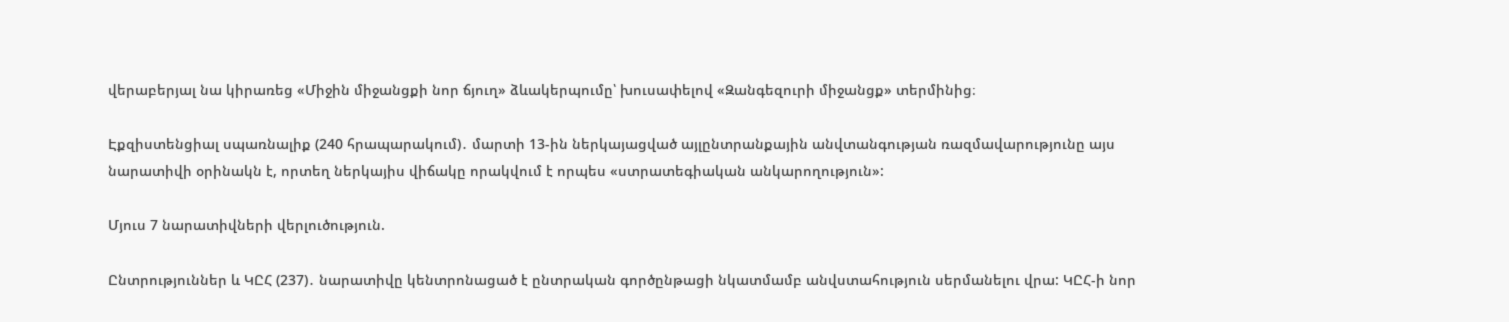վերաբերյալ նա կիրառեց «Միջին միջանցքի նոր ճյուղ» ձևակերպումը՝ խուսափելով «Զանգեզուրի միջանցք» տերմինից։

Էքզիստենցիալ սպառնալիք (240 հրապարակում)․ մարտի 13-ին ներկայացված այլընտրանքային անվտանգության ռազմավարությունը այս նարատիվի օրինակն է, որտեղ ներկայիս վիճակը որակվում է որպես «ստրատեգիական անկարողություն»:

Մյուս 7 նարատիվների վերլուծություն.

Ընտրություններ և ԿԸՀ (237)․ նարատիվը կենտրոնացած է ընտրական գործընթացի նկատմամբ անվստահություն սերմանելու վրա: ԿԸՀ-ի նոր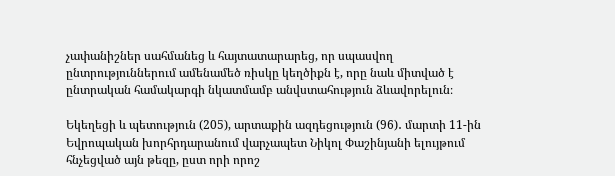չափանիշներ սահմանեց և հայտատարարեց, որ սպասվող ընտրություններում ամենամեծ ռիսկը կեղծիքն է, որը նաև միտված է ընտրական համակարգի նկատմամբ անվստահություն ձևավորելուն։

Եկեղեցի և պետություն (205), արտաքին ազդեցություն (96)․ մարտի 11-ին Եվրոպական խորհրդարանում վարչապետ Նիկոլ Փաշինյանի ելույթում հնչեցված այն թեզը, ըստ որի որոշ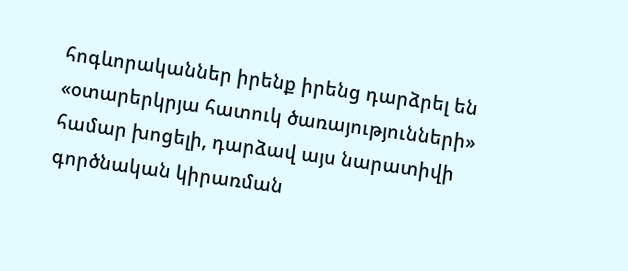հոգևորականներ իրենք իրենց դարձրել են «օտարերկրյա հատուկ ծառայությունների» համար խոցելի, դարձավ այս նարատիվի գործնական կիրառման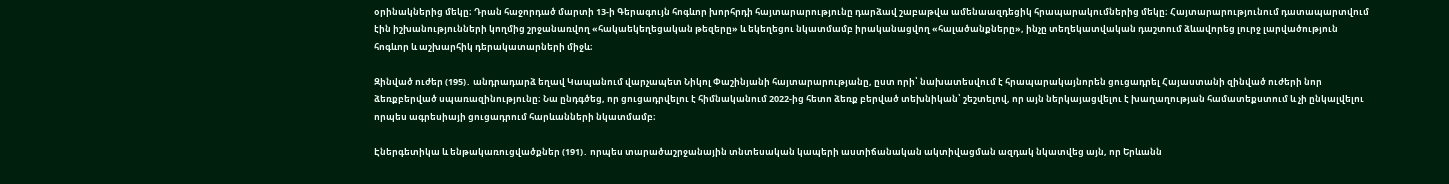օրինակներից մեկը։ Դրան հաջորդած մարտի 13-ի Գերագույն հոգևոր խորհրդի հայտարարությունը դարձավ շաբաթվա ամենաազդեցիկ հրապարակումներից մեկը։ Հայտարարությունում դատապարտվում էին իշխանությունների կողմից շրջանառվող «հակաեկեղեցական թեզերը» և եկեղեցու նկատմամբ իրականացվող «հալածանքները», ինչը տեղեկատվական դաշտում ձևավորեց լուրջ լարվածություն հոգևոր և աշխարհիկ դերակատարների միջև։

Զինված ուժեր (195)․ անդրադարձ եղավ Կապանում վարչապետ Նիկոլ Փաշինյանի հայտարարությանը, ըստ որի՝ նախատեսվում է հրապարակայնորեն ցուցադրել Հայաստանի զինված ուժերի նոր ձեռքբերված սպառազինությունը։ Նա ընդգծեց, որ ցուցադրվելու է հիմնականում 2022-ից հետո ձեռք բերված տեխնիկան՝ շեշտելով, որ այն ներկայացվելու է խաղաղության համատեքստում և չի ընկալվելու որպես ագրեսիայի ցուցադրում հարևանների նկատմամբ։

Էներգետիկա և ենթակառուցվածքներ (191)․ որպես տարածաշրջանային տնտեսական կապերի աստիճանական ակտիվացման ազդակ նկատվեց այն, որ Երևանն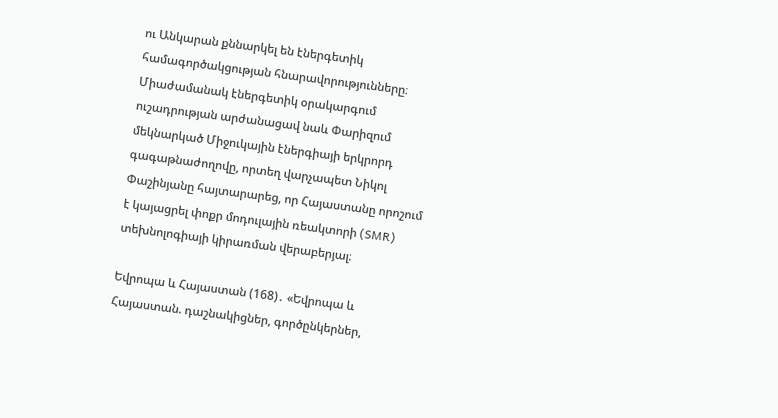ու Անկարան քննարկել են էներգետիկ համագործակցության հնարավորությունները։ Միաժամանակ էներգետիկ օրակարգում ուշադրության արժանացավ նաև Փարիզում մեկնարկած Միջուկային էներգիայի երկրորդ գագաթնաժողովը, որտեղ վարչապետ Նիկոլ Փաշինյանը հայտարարեց, որ Հայաստանը որոշում է կայացրել փոքր մոդուլային ռեակտորի (SMR) տեխնոլոգիայի կիրառման վերաբերյալ։

Եվրոպա և Հայաստան (168)․ «Եվրոպա և Հայաստան. դաշնակիցներ, գործընկերներ,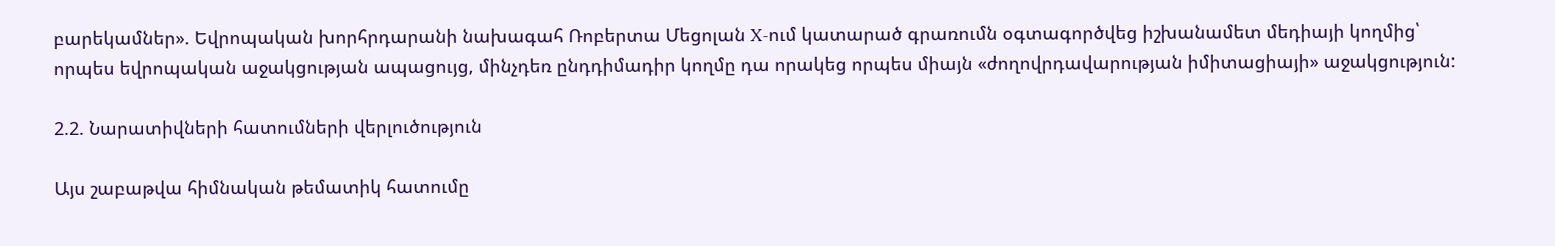բարեկամներ». Եվրոպական խորհրդարանի նախագահ Ռոբերտա Մեցոլան X-ում կատարած գրառումն օգտագործվեց իշխանամետ մեդիայի կողմից՝ որպես եվրոպական աջակցության ապացույց, մինչդեռ ընդդիմադիր կողմը դա որակեց որպես միայն «ժողովրդավարության իմիտացիայի» աջակցություն:

2.2. Նարատիվների հատումների վերլուծություն

Այս շաբաթվա հիմնական թեմատիկ հատումը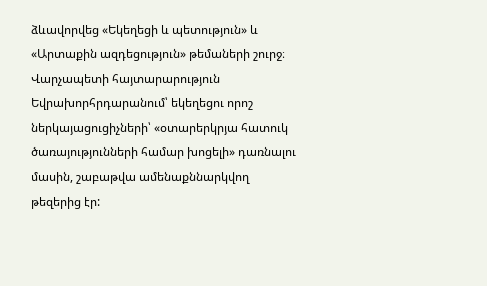ձևավորվեց «Եկեղեցի և պետություն» և «Արտաքին ազդեցություն» թեմաների շուրջ։ Վարչապետի հայտարարություն Եվրախորհրդարանում՝ եկեղեցու որոշ ներկայացուցիչների՝ «օտարերկրյա հատուկ ծառայությունների համար խոցելի» դառնալու մասին, շաբաթվա ամենաքննարկվող թեզերից էր: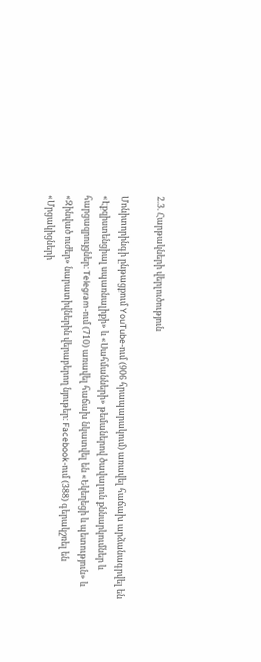2.3. Հարթակների վերլուծություն

Մոնիտորինգի ընթացքում YouTube-ում (906 հրապարակում) առավել հաճախ արձանագրվել են «Էքզիստենցիալ սպառնալիքի» և «Սահմանների» թեմաներով ծավալուն քննարկումներ և հարցազրույցներ։ Telegram-ում (710) առավել հաճախ նկատվել են «Եկեղեցի և պետություն» և «Զինված ուժեր» նարատիվներին վերաբերող նյութեր։ Facebook-ում (388) գերակշռել են «Մրցակիցների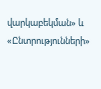վարկաբեկման» և «Ընտրությունների»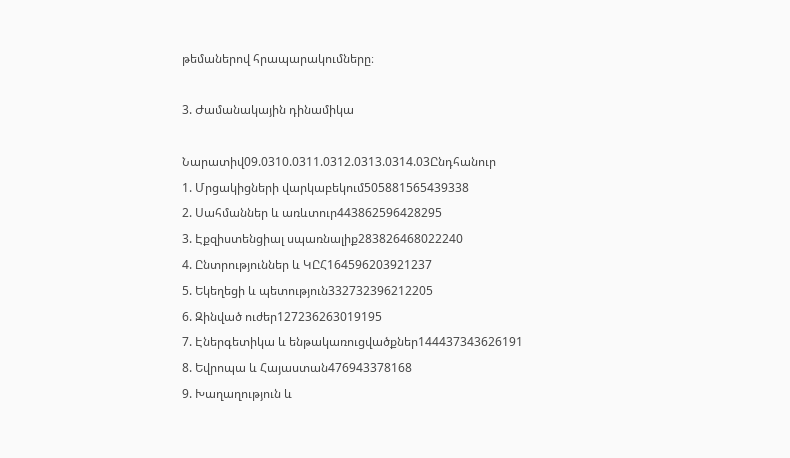թեմաներով հրապարակումները։

3. Ժամանակային դինամիկա

Նարատիվ09.0310.0311.0312.0313.0314.03Ընդհանուր
1. Մրցակիցների վարկաբեկում505881565439338
2. Սահմաններ և առևտուր443862596428295
3. Էքզիստենցիալ սպառնալիք283826468022240
4. Ընտրություններ և ԿԸՀ164596203921237
5. Եկեղեցի և պետություն332732396212205
6. Զինված ուժեր127236263019195
7. Էներգետիկա և ենթակառուցվածքներ144437343626191
8. Եվրոպա և Հայաստան476943378168
9. Խաղաղություն և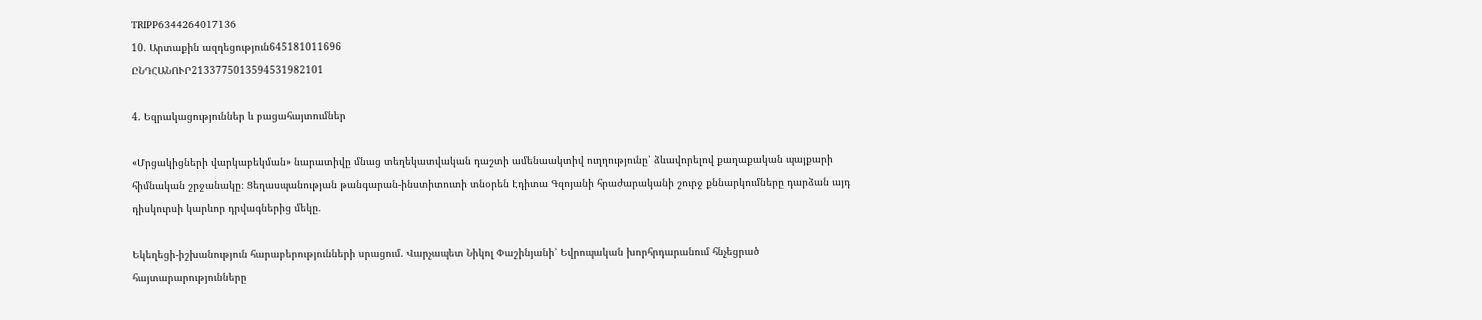TRIPP6344264017136
10. Արտաքին ազդեցություն645181011696
ԸՆԴՀԱՆՈՒՐ2133775013594531982101

4. Եզրակացություններ և բացահայտումներ

«Մրցակիցների վարկաբեկման» նարատիվը մնաց տեղեկատվական դաշտի ամենաակտիվ ուղղությունը՝ ձևավորելով քաղաքական պայքարի հիմնական շրջանակը։ Ցեղասպանության թանգարան-ինստիտուտի տնօրեն Էդիտա Գզոյանի հրաժարականի շուրջ քննարկումները դարձան այդ դիսկուրսի կարևոր դրվագներից մեկը․

Եկեղեցի-իշխանություն հարաբերությունների սրացում. Վարչապետ Նիկոլ Փաշինյանի՝ Եվրոպական խորհրդարանում հնչեցրած հայտարարությունները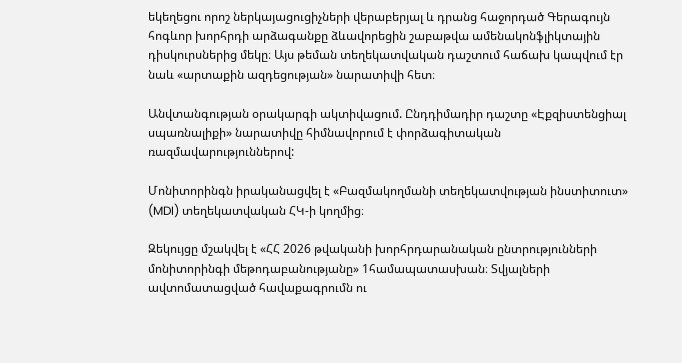եկեղեցու որոշ ներկայացուցիչների վերաբերյալ և դրանց հաջորդած Գերագույն հոգևոր խորհրդի արձագանքը ձևավորեցին շաբաթվա ամենակոնֆլիկտային դիսկուրսներից մեկը։ Այս թեման տեղեկատվական դաշտում հաճախ կապվում էր նաև «արտաքին ազդեցության» նարատիվի հետ։

Անվտանգության օրակարգի ակտիվացում. Ընդդիմադիր դաշտը «Էքզիստենցիալ սպառնալիքի» նարատիվը հիմնավորում է փորձագիտական ռազմավարություններով:

Մոնիտորինգն իրականացվել է «Բազմակողմանի տեղեկատվության ինստիտուտ» (MDI) տեղեկատվական ՀԿ-ի կողմից։

Զեկույցը մշակվել է «ՀՀ 2026 թվականի խորհրդարանական ընտրությունների մոնիտորինգի մեթոդաբանությանը» 1համապատասխան։ Տվյալների ավտոմատացված հավաքագրումն ու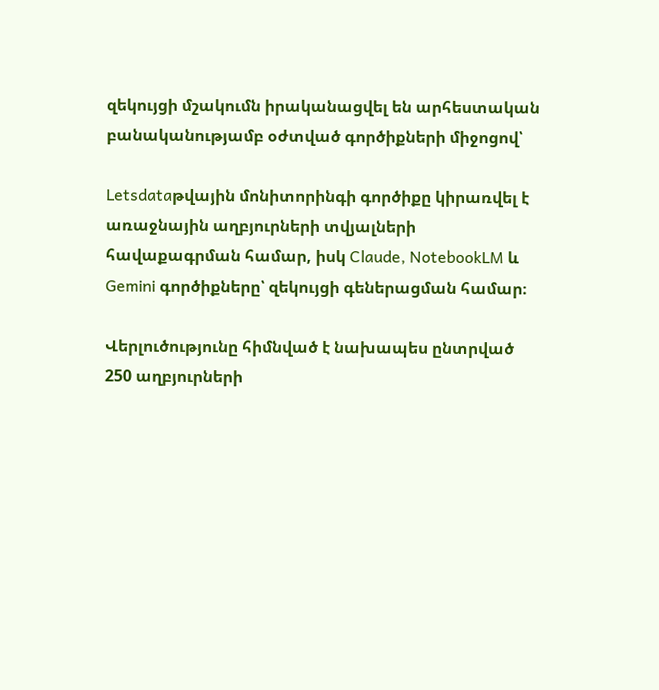զեկույցի մշակումն իրականացվել են արհեստական բանականությամբ օժտված գործիքների միջոցով՝

Letsdataթվային մոնիտորինգի գործիքը կիրառվել է առաջնային աղբյուրների տվյալների հավաքագրման համար, իսկ Claude, NotebookLM և Gemini գործիքները՝ զեկույցի գեներացման համար։

Վերլուծությունը հիմնված է նախապես ընտրված 250 աղբյուրների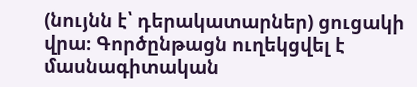(նույնն է՝ դերակատարներ) ցուցակի վրա։ Գործընթացն ուղեկցվել է մասնագիտական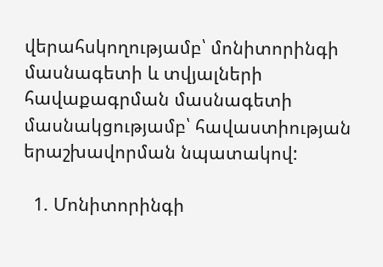վերահսկողությամբ՝ մոնիտորինգի մասնագետի և տվյալների հավաքագրման մասնագետի մասնակցությամբ՝ հավաստիության երաշխավորման նպատակով:

  1. Մոնիտորինգի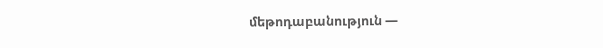մեթոդաբանություն —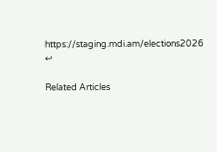https://staging.mdi.am/elections2026 ↩

Related Articles